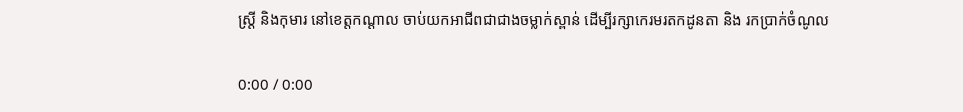ស្ត្រី និងកុមារ នៅខេត្តកណ្ដាល ចាប់យកអាជីពជាជាងចម្លាក់ស្ពាន់ ដើម្បីរក្សាកេរមរតកដូនតា និង រកប្រាក់ចំណូល

0:00 / 0:00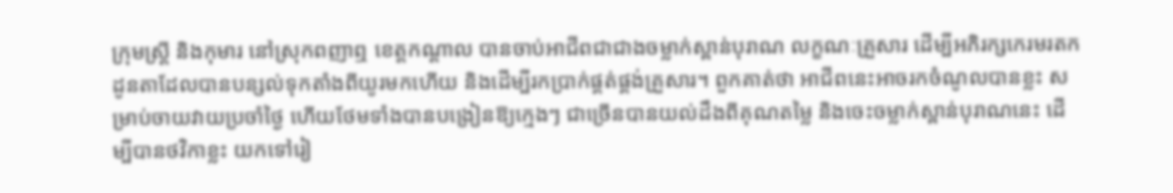ក្រុមស្ត្រី និងកុមារ នៅស្រុកពញាឮ ខេត្តកណ្ដាល បានចាប់អាជីពជាជាងចម្លាក់ស្ពាន់បុរាណ លក្ខណៈគ្រួសារ ដើម្បីអភិរក្សកេរមរតកដូនតាដែលបានបន្សល់ទុកតាំងពីយូរមកហើយ និងដើម្បីរកប្រាក់ផ្គត់ផ្គង់គ្រួសារ។ ពួកគាត់ថា អាជីពនេះអាចរកចំណូលបានខ្លះ សម្រាប់ចាយវាយប្រចាំថ្ងៃ ហើយថែមទាំងបានបង្រៀនឱ្យក្មេងៗ ជាច្រើនបានយល់ដឹងពីគុណតម្លៃ និងចេះចម្លាក់ស្ពាន់បុរាណនេះ ដើម្បីបានថវិកាខ្លះ យកទៅរៀ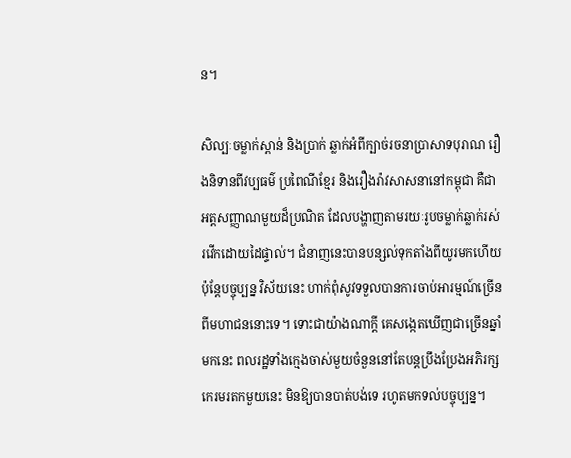ន។

សិល្បៈចម្លាក់ស្ពាន់ និងប្រាក់ ឆ្លាក់អំពីក្បាច់រចនាប្រាសាទបុរាណ រឿងនិទានពីវប្បធម៌ ប្រពៃណីខ្មែរ និងរឿងរ៉ាវសាសនានៅកម្ពុជា គឺជាអត្តសញ្ញាណមួយដ៏ប្រណិត ដែលបង្ហាញតាមរយៈរូបចម្លាក់ឆ្លាក់រស់រវើកដោយដៃផ្ទាល់។ ជំនាញនេះបានបន្សល់ទុកតាំងពីយូរមកហើយ ប៉ុន្តែបច្ចុប្បន្ន វិស័យនេះ ហាក់ពុំសូវទទួលបានការចាប់អារម្មណ៍ច្រើនពីមហាជននោះទេ។ ទោះជាយ៉ាងណាក្ដី គេសង្កេតឃើញជាច្រើនឆ្នាំមកនេះ ពលរដ្ឋទាំងក្មេងចាស់មួយចំនួននៅតែបន្តប្រឹងប្រែងអភិរក្ស កេរមរតកមួយនេះ មិនឱ្យបានបាត់បង់ទេ រហូតមកទល់បច្ចុប្បន្ន។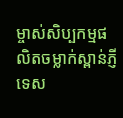ម្ចាស់សិប្បកម្មផលិតចម្លាក់ស្ពាន់ភ្ញីទេស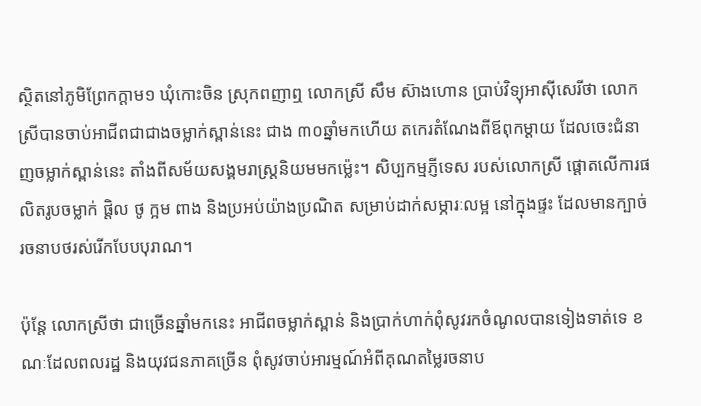ស្ថិតនៅភូមិព្រែកក្ដាម១ ឃុំកោះចិន ស្រុកពញាឮ លោកស្រី សឹម ស៊ាងហោន ប្រាប់វិទ្យុអាស៊ីសេរីថា លោកស្រីបានចាប់អាជីពជាជាងចម្លាក់ស្ពាន់នេះ ជាង ៣០ឆ្នាំមកហើយ តកេរតំណែងពីឪពុកម្ដាយ ដែលចេះជំនាញចម្លាក់ស្ពាន់នេះ តាំងពីសម័យសង្គមរាស្ត្រនិយមមកម្ល៉េះ។ សិប្បកម្មភ្ញីទេស របស់លោកស្រី ផ្ដោតលើការផលិតរូបចម្លាក់ ផ្ដិល ថូ ក្អម ពាង និងប្រអប់យ៉ាងប្រណិត សម្រាប់ដាក់សម្ភារៈលម្អ នៅក្នុងផ្ទះ ដែលមានក្បាច់រចនាបថរស់រើកបែបបុរាណ។

ប៉ុន្តែ លោកស្រីថា ជាច្រើនឆ្នាំមកនេះ អាជីពចម្លាក់ស្ពាន់ និងប្រាក់ហាក់ពុំសូវរកចំណូលបានទៀងទាត់ទេ ខណៈដែលពលរដ្ឋ និងយុវជនភាគច្រើន ពុំសូវចាប់អារម្មណ៍អំពីគុណតម្លៃរចនាប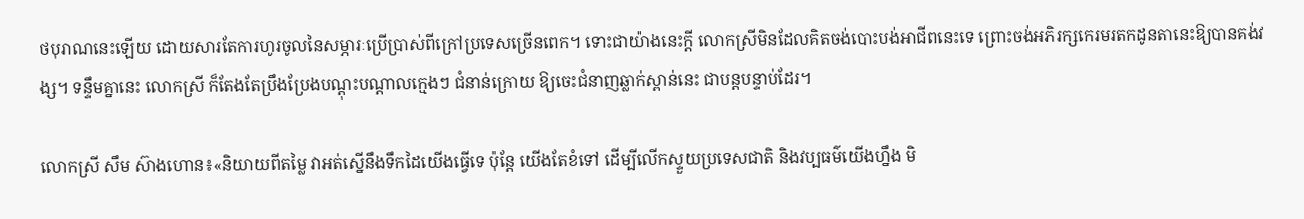ថបុរាណនេះឡើយ ដោយសារតែការហូរចូលនៃសម្ភារៈប្រើប្រាស់ពីក្រៅប្រទេសច្រើនពេក។ ទោះជាយ៉ាងនេះក្ដី លោកស្រីមិនដែលគិតចង់បោះបង់អាជីពនេះទេ ព្រោះចង់អភិរក្សកេរមរតកដូនតានេះឱ្យបានគង់វង្ស។ ទន្ទឹមគ្នានេះ លោកស្រី ក៏តែងតែប្រឹងប្រែងបណ្ដុះបណ្ដាលក្មេងៗ ជំនាន់ក្រោយ ឱ្យចេះជំនាញឆ្លាក់ស្ពាន់នេះ ជាបន្តបន្ទាប់ដែរ។

លោកស្រី សឹម ស៊ាងហោន៖«និយាយពីតម្លៃ វាអត់ស្នើនឹងទឹកដៃយើងធ្វើទេ ប៉ុន្តែ យើងតែខំទៅ ដើម្បីលើកស្ទួយប្រទេសជាតិ និងវប្បធម៌យើងហ្នឹង មិ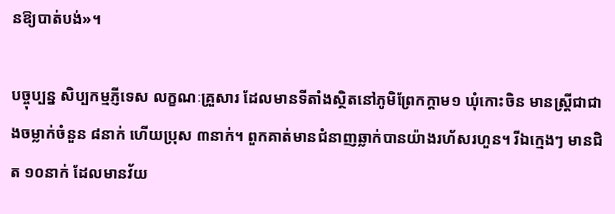នឱ្យបាត់បង់»។

បច្ចុប្បន្ន សិប្បកម្មភ្ញីទេស លក្ខណៈគ្រួសារ ដែលមានទីតាំងស្ថិតនៅភូមិព្រែកក្ដាម១ ឃុំកោះចិន មានស្ត្រីជាជាងចម្លាក់ចំនួន ៨នាក់ ហើយប្រុស ៣នាក់។ ពួកគាត់មានជំនាញឆ្លាក់បានយ៉ាងរហ័សរហួន។ រីឯក្មេងៗ មានជិត ១០នាក់ ដែលមានវ័យ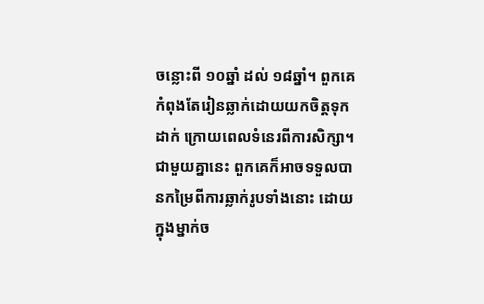ចន្លោះពី ១០ឆ្នាំ ដល់ ១៨ឆ្នាំ។ ពួកគេកំពុងតែរៀនឆ្លាក់ដោយយកចិត្តទុកដាក់ ក្រោយពេលទំនេរពីការសិក្សា។ ជាមួយគ្នានេះ ពួកគេក៏អាចទទួលបានកម្រៃពីការឆ្លាក់រូបទាំងនោះ ដោយក្នុងម្នាក់ច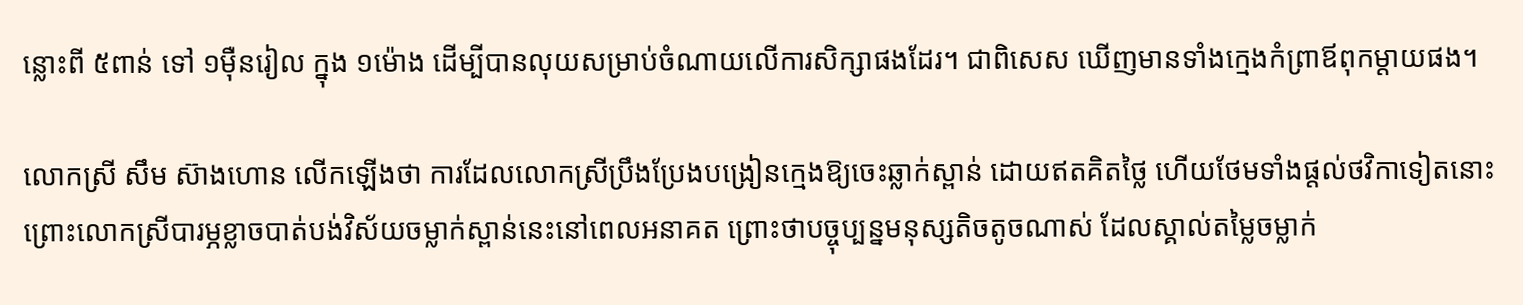ន្លោះពី ៥ពាន់ ទៅ ១ម៉ឺនរៀល ក្នុង ១ម៉ោង ដើម្បីបានលុយសម្រាប់ចំណាយលើការសិក្សាផងដែរ។ ជាពិសេស ឃើញមានទាំងក្មេងកំព្រាឪពុកម្ដាយផង។

លោកស្រី សឹម ស៊ាងហោន លើកឡើងថា ការដែលលោកស្រីប្រឹងប្រែងបង្រៀនក្មេងឱ្យចេះឆ្លាក់ស្ពាន់ ដោយឥតគិតថ្លៃ ហើយថែមទាំងផ្ដល់ថវិកាទៀតនោះ ព្រោះលោកស្រីបារម្ភខ្លាចបាត់បង់វិស័យចម្លាក់ស្ពាន់នេះនៅពេលអនាគត ព្រោះថាបច្ចុប្បន្នមនុស្សតិចតូចណាស់ ដែលស្គាល់តម្លៃចម្លាក់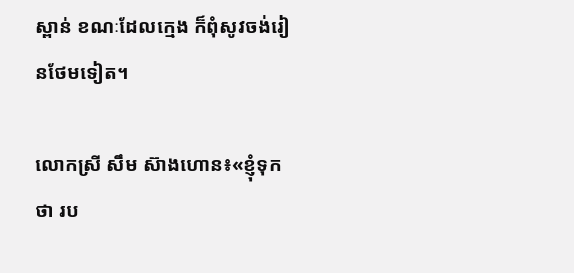ស្ពាន់ ខណៈដែលក្មេង ក៏ពុំសូវចង់រៀនថែមទៀត។

លោកស្រី សឹម ស៊ាងហោន៖«ខ្ញុំទុកថា រប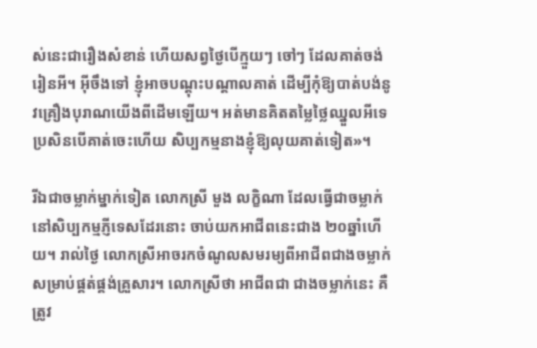ស់នេះជារឿងសំខាន់ ហើយសព្វថ្ងៃបើក្មួយៗ ចៅៗ ដែលគាត់ចង់រៀនអី។ អ៊ីចឹងទៅ ខ្ញុំអាចបណ្ដុះបណ្ដាលគាត់ ដើម្បីកុំឱ្យបាត់បង់នូវគ្រឿងបុរាណយើងពីដើមឡើយ។ អត់មានគិតតម្លៃថ្លៃឈ្នួលអីទេ ប្រសិនបើគាត់ចេះហើយ សិប្បកម្មនាងខ្ញុំឱ្យលុយគាត់ទៀត»។

រីឯជាចម្លាក់ម្នាក់ទៀត លោកស្រី មួង លក្ខិណា ដែលធ្វើជាចម្លាក់នៅសិប្បកម្មភ្ញីទេសដែរនោះ ចាប់យកអាជីពនេះជាង ២០ឆ្នាំហើយ។ រាល់ថ្ងៃ លោកស្រីអាចរកចំណូលសមរម្យពីអាជីពជាងចម្លាក់ សម្រាប់ផ្គត់ផ្គង់គ្រួសារ។ លោកស្រីថា អាជីពជា ជាងចម្លាក់នេះ គឺត្រូវ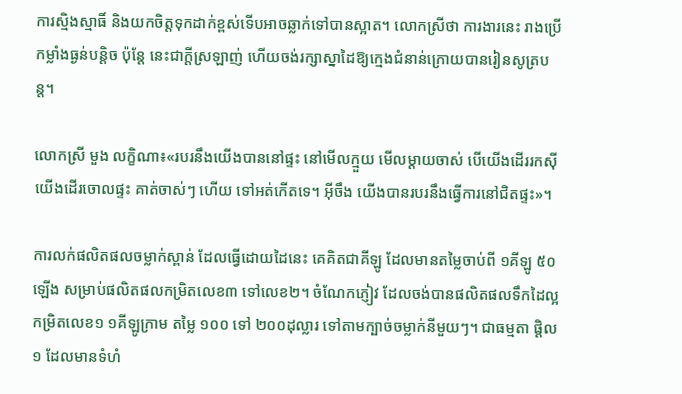ការស្មិងស្មាធិ៍ និងយកចិត្តទុកដាក់ខ្ពស់ទើបអាចឆ្លាក់ទៅបានស្អាត។ លោកស្រីថា ការងារនេះ រាងប្រើកម្លាំងធ្ងន់បន្តិច ប៉ុន្តែ នេះជាក្ដីស្រឡាញ់ ហើយចង់រក្សាស្នាដៃឱ្យក្មេងជំនាន់ក្រោយបានរៀនសូត្របន្ត។

លោកស្រី មួង លក្ខិណា៖«របរនឹងយើងបាននៅផ្ទះ នៅមើលក្មួយ មើលម្ដាយចាស់ បើយើងដើររកស៊ី យើងដើរចោលផ្ទះ គាត់ចាស់ៗ ហើយ ទៅអត់កើតទេ។ អ៊ីចឹង យើងបានរបរនឹងធ្វើការនៅជិតផ្ទះ»។

ការលក់ផលិតផលចម្លាក់ស្ពាន់ ដែលធ្វើដោយដៃនេះ គេគិតជាគីឡូ ដែលមានតម្លៃចាប់ពី ១គីឡូ ៥០ ឡើង សម្រាប់ផលិតផលកម្រិតលេខ៣ ទៅលេខ២។ ចំណែកភ្ញៀវ ដែលចង់បានផលិតផលទឹកដៃល្អកម្រិតលេខ១ ១គីឡូក្រាម តម្លៃ ១០០ ទៅ ២០០ដុល្លារ ទៅតាមក្បាច់ចម្លាក់នីមួយៗ។ ជាធម្មតា ផ្ដិល១ ដែលមានទំហំ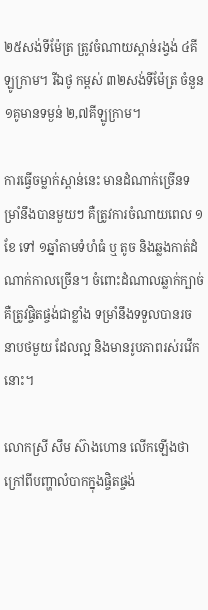២៥សង់ទីម៉ែត្រ ត្រូវចំណាយស្ពាន់រង្វង់ ៤គីឡូក្រាម។ រីឯថូ កម្ពស់ ៣២សង់ទីម៉ែត្រ ចំនួន ១គូមានទម្ងន់ ២,៧គីឡូក្រាម។

ការធ្វើចម្លាក់ស្ពាន់នេះ មានដំណាក់ច្រើនទម្រាំនឹងបានមួយៗ គឺត្រូវការចំណាយពេល ១ខែ ទៅ ១ឆ្នាំតាមទំហំធំ ឬ តូច និងឆ្លងកាត់ដំណាក់កាលច្រើន។ ចំពោះដំណាលឆ្លាក់ក្បាច់ គឺត្រូវផ្ចិតផ្ចង់ជាខ្លាំង ទម្រាំនឹងទទួលបានរចនាបថមួយ ដែលល្អ និងមានរូបភាពរស់រវើកនោះ។

លោកស្រី សឹម ស៊ាងហោន លើកឡើងថា ក្រៅពីបញ្ហាលំបាកក្នុងផ្ចិតផ្ចង់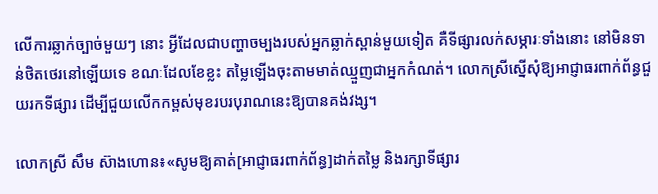លើការឆ្លាក់ច្បាច់មួយៗ នោះ អ្វីដែលជាបញ្ហាចម្បងរបស់អ្នកឆ្លាក់ស្ពាន់មួយទៀត គឺទីផ្សារលក់សម្ភារៈទាំងនោះ នៅមិនទាន់ថិតថេរនៅឡើយទេ ខណៈដែលខែខ្លះ តម្លៃឡើងចុះតាមមាត់ឈ្មួញជាអ្នកកំណត់។ លោកស្រីស្នើសុំឱ្យអាជ្ញាធរពាក់ព័ន្ធជួយរកទីផ្សារ ដើម្បីជួយលើកកម្ពស់មុខរបរបុរាណនេះឱ្យបានគង់វង្ស។

លោកស្រី សឹម ស៊ាងហោន៖«សូមឱ្យគាត់[អាជ្ញាធរពាក់ព័ន្ធ]ដាក់តម្លៃ និងរក្សាទីផ្សារ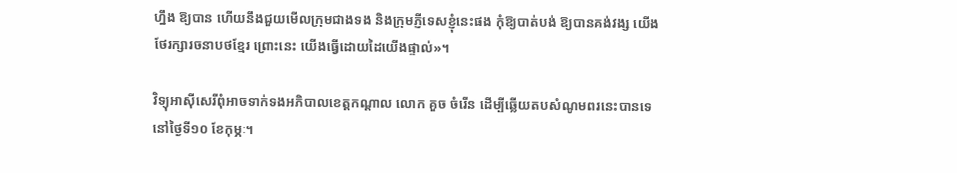ហ្នឹង ឱ្យបាន ហើយនឹងជួយមើលក្រុមជាងទង និងក្រុមភ្ញីទេសខ្ញុំនេះផង កុំឱ្យបាត់បង់ ឱ្យបានគង់វង្ស យើងថែរក្សារចនាបថខ្មែរ ព្រោះនេះ យើងធ្វើដោយដៃយើងផ្ទាល់»។

វិទ្យុអាស៊ីសេរីពុំអាចទាក់ទងអភិបាលខេត្តកណ្ដាល លោក គួច ចំរើន ដើម្បីឆ្លើយតបសំណូមពរនេះបានទេ នៅថ្ងៃទី១០ ខែកុម្ភៈ។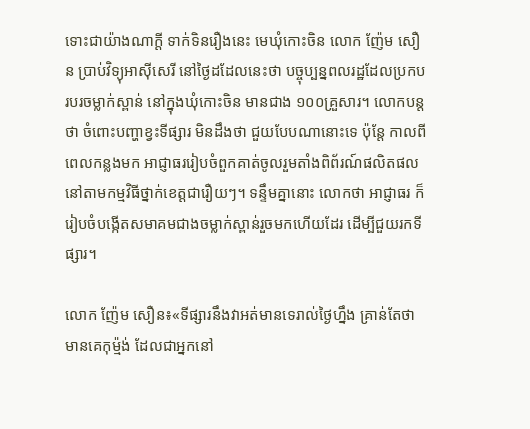ទោះជាយ៉ាងណាក្ដី ទាក់ទិនរឿងនេះ មេឃុំកោះចិន លោក ញ៉ែម សឿន ប្រាប់វិទ្យុអាស៊ីសេរី នៅថ្ងៃដដែលនេះថា បច្ចុប្បន្នពលរដ្ឋដែលប្រកបរបរចម្លាក់ស្ពាន់ នៅក្នុងឃុំកោះចិន មានជាង ១០០គ្រួសារ។ លោកបន្តថា ចំពោះបញ្ហាខ្វះទីផ្សារ មិនដឹងថា ជួយបែបណានោះទេ ប៉ុន្តែ កាលពីពេលកន្លងមក អាជ្ញាធររៀបចំពួកគាត់ចូលរួមតាំងពិព័រណ៍ផលិតផល នៅតាមកម្មវិធីថ្នាក់ខេត្តជារឿយៗ។ ទន្ទឹមគ្នានោះ លោកថា អាជ្ញាធរ ក៏រៀបចំបង្កើតសមាគមជាងចម្លាក់ស្ពាន់រួចមកហើយដែរ ដើម្បីជួយរកទីផ្សារ។

លោក ញ៉ែម សឿន៖«ទីផ្សារនឹងវាអត់មានទេរាល់ថ្ងៃហ្នឹង គ្រាន់តែថា មានគេកុម្ម៉ង់ ដែលជាអ្នកនៅ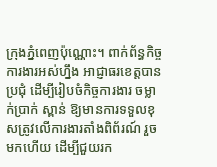ក្រុងភ្នំពេញប៉ុណ្ណោះ។ ពាក់ព័ន្ធកិច្ចការងារអស់ហ្នឹង អាជ្ញាធរខេត្តបានប្រជុំ ដើម្បីរៀបចំកិច្ចការងារ ចម្លាក់ប្រាក់ ស្ពាន់ ឱ្យមានការទទួលខុសត្រូវលើការងារតាំងពិព័រណ៍ រួចមកហើយ ដើម្បីជួយរក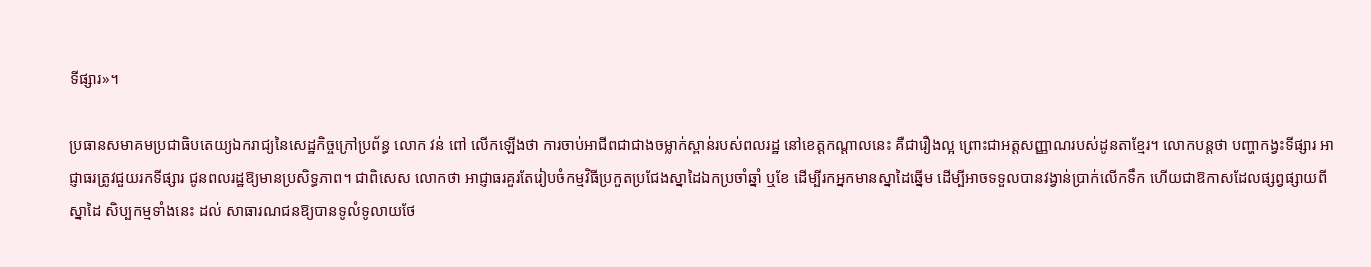ទីផ្សារ»។

ប្រធានសមាគមប្រជាធិបតេយ្យឯករាជ្យនៃសេដ្ឋកិច្ចក្រៅប្រព័ន្ធ លោក វន់ ពៅ លើកឡើងថា ការចាប់អាជីពជាជាងចម្លាក់ស្ពាន់របស់ពលរដ្ឋ នៅខេត្តកណ្ដាលនេះ គឺជារឿងល្អ ព្រោះជាអត្តសញ្ញាណរបស់ដូនតាខ្មែរ។ លោកបន្តថា បញ្ហាកង្វះទីផ្សារ អាជ្ញាធរត្រូវជួយរកទីផ្សារ ជូនពលរដ្ឋឱ្យមានប្រសិទ្ធភាព។ ជាពិសេស លោកថា អាជ្ញាធរគួរតែរៀបចំកម្មវិធីប្រកួតប្រជែងស្នាដៃឯកប្រចាំឆ្នាំ ឬខែ ដើម្បីរកអ្នកមានស្នាដៃឆ្នើម ដើម្បីអាចទទួលបានវង្វាន់ប្រាក់លើកទឹក ហើយជាឱកាសដែលផ្សព្វផ្សាយពីស្នាដៃ សិប្បកម្មទាំងនេះ ដល់ សាធារណជនឱ្យបានទូលំទូលាយថែ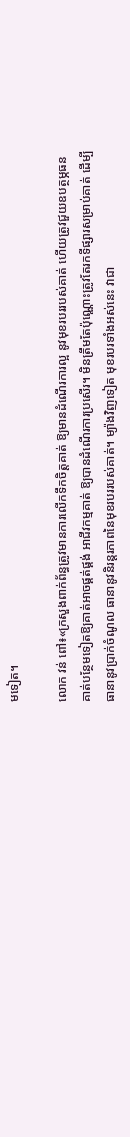មទៀត។

លោក វន់ ពៅ៖«ក្រសួងពាក់ព័ន្ធត្រូវមានការលើកទឹកចិត្តគាត់ ឱ្យមានដំណើរការល្អ នូវមុខរបររបស់គាត់ ហើយត្រូវជួយឧបត្ថម្ភធន គាត់បន្ថែមទៀតឱ្យគាត់អាចផ្គត់ផ្គង់ អាជីវកម្មគាត់ ឱ្យបានដំណើរការប្រសើរ។ មិនត្រឹមតែប៉ុណ្ណោះត្រូវតែរកទីផ្សារសម្រាប់គាត់ ដើម្បីធានានូវប្រាក់ចំណូល ធានានូវនិរន្តរភាពនៃមុខរបររបស់គាត់។ ម្យ៉ាងវិញទៀត មុខរបរទាំងអស់នេះ វាជា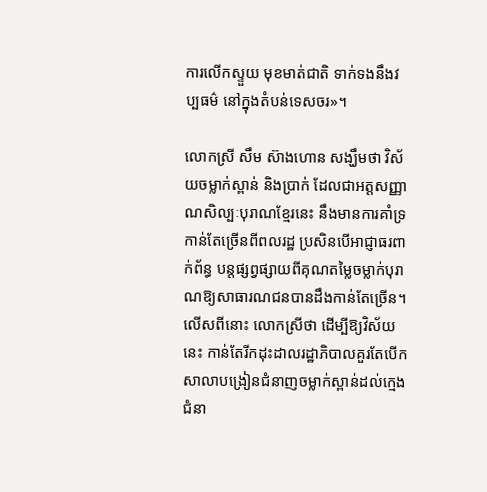ការលើកស្ទួយ មុខមាត់ជាតិ ទាក់ទងនឹងវប្បធម៌ នៅក្នុងតំបន់ទេសចរ»។

លោកស្រី សឹម ស៊ាងហោន សង្ឃឹមថា វិស័យចម្លាក់ស្ពាន់ និងប្រាក់ ដែលជាអត្តសញ្ញាណសិល្បៈបុរាណខ្មែរនេះ នឹងមានការគាំទ្រកាន់តែច្រើនពីពលរដ្ឋ ប្រសិនបើអាជ្ញាធរពាក់ព័ន្ធ បន្តផ្សព្វផ្សាយពីគុណតម្លៃចម្លាក់បុរាណឱ្យសាធារណជនបានដឹងកាន់តែច្រើន។ លើសពីនោះ លោកស្រីថា ដើម្បីឱ្យវិស័យនេះ កាន់តែរីកដុះដាលរដ្ឋាភិបាលគួរតែបើកសាលាបង្រៀនជំនាញចម្លាក់ស្ពាន់ដល់ក្មេងជំនា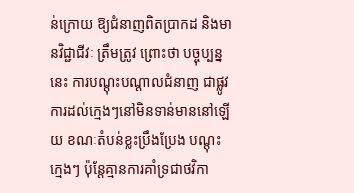ន់ក្រោយ ឱ្យជំនាញពិតប្រាកដ និងមានវិជ្ជាជីវៈ ត្រឹមត្រូវ ព្រោះថា បច្ចុប្បន្ននេះ ការបណ្ដុះបណ្ដាលជំនាញ ជាផ្លូវការដល់ក្មេងៗនៅមិនទាន់មាននៅឡើយ ខណៈតំបន់ខ្លះប្រឹងប្រែង បណ្ដុះក្មេងៗ ប៉ុន្តែគ្មានការគាំទ្រជាថវិកា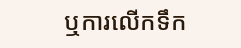ឬការលើកទឹក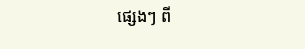ផ្សេងៗ ពី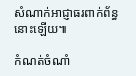សំណាក់អាជ្ញាធរពាក់ព័ន្ធនោះឡើយ៕

កំណត់ចំណាំ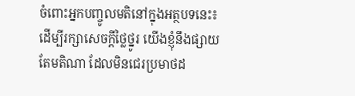ចំពោះអ្នកបញ្ចូលមតិនៅក្នុងអត្ថបទនេះ៖ ដើម្បីរក្សាសេចក្ដីថ្លៃថ្នូរ យើងខ្ញុំនឹងផ្សាយតែមតិណា ដែលមិនជេរប្រមាថដ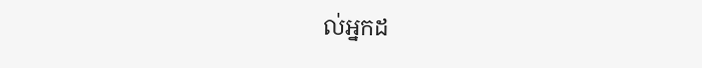ល់អ្នកដ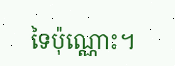ទៃប៉ុណ្ណោះ។